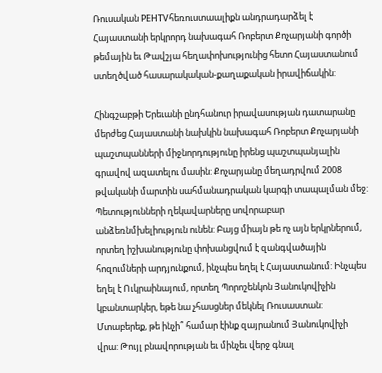Ռուսական РЕНTVհեռուստաալիքն անդրադարձել է Հայաստանի երկրորդ նախագահ Ռոբերտ Քոչարյանի գործի թեմային եւ Թավշյա հեղափոխությունից հետո Հայաստանում ստեղծված հասարակական-քաղաքական իրավիճակին:

Հինգշաբթի Երեւանի ընդհանուր իրավասության դատարանը մերժեց Հայաստանի նախկին նախագահ Ռոբերտ Քոչարյանի պաշտպանների միջնորդությունը իրենց պաշտպանյալին գրավով ազատելու մասին: Քոչարյանը մեղադրվում 2008 թվականի մարտին սահմանադրական կարգի տապալման մեջ: Պետությունների ղեկավարները սովորաբար անձեռնմխելիություն ունեն: Բայց միայն թե ոչ այն երկրներում, որտեղ իշխանությունը փոխանցվում է զանգվածային հոզումների արդյունքում, ինչպես եղել է Հայաստանում: Ինչպես եղել է Ուկրաինայում, որտեղ Պորոշենկոն Յանուկովիչին կբանտարկեր, եթե նա չհասցներ մեկնել Ռուսաստան: Մտաբերեք, թե ինչի՞ համար էինք զայրանում Յանուկովիչի վրա: Թույլ բնավորության եւ մինչեւ վերջ գնալ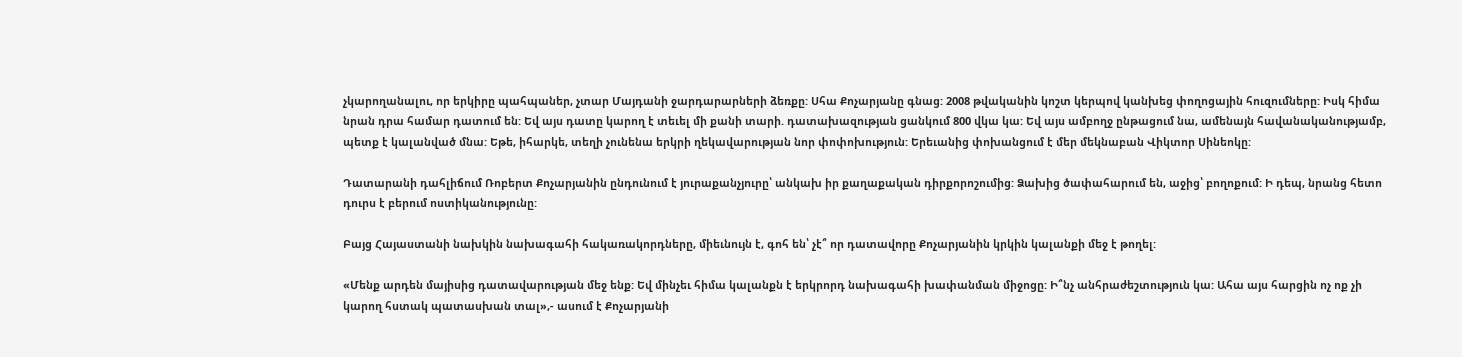չկարողանալու, որ երկիրը պահպաներ, չտար Մայդանի ջարդարարների ձեռքը: Սհա Քոչարյանը գնաց: 2008 թվականին կոշտ կերպով կանխեց փողոցային հուզումները: Իսկ հիմա նրան դրա համար դատում են: Եվ այս դատը կարող է տեւել մի քանի տարի. դատախազության ցանկում 800 վկա կա: Եվ այս ամբողջ ընթացում նա, ամենայն հավանականությամբ, պետք է կալանված մնա: Եթե, իհարկե, տեղի չունենա երկրի ղեկավարության նոր փոփոխություն: Երեւանից փոխանցում է մեր մեկնաբան Վիկտոր Սինեոկը:

Դատարանի դահլիճում Ռոբերտ Քոչարյանին ընդունում է յուրաքանչյուրը՝ անկախ իր քաղաքական դիրքորոշումից: Ձախից ծափահարում են, աջից՝ բողոքում: Ի դեպ, նրանց հետո դուրս է բերում ոստիկանությունը:

Բայց Հայաստանի նախկին նախագահի հակառակորդները, միեւնույն է, գոհ են՝ չէ՞ որ դատավորը Քոչարյանին կրկին կալանքի մեջ է թողել:

«Մենք արդեն մայիսից դատավարության մեջ ենք: Եվ մինչեւ հիմա կալանքն է երկրորդ նախագահի խափանման միջոցը: Ի՞նչ անհրաժեշտություն կա: Ահա այս հարցին ոչ ոք չի կարող հստակ պատասխան տալ»,- ասում է Քոչարյանի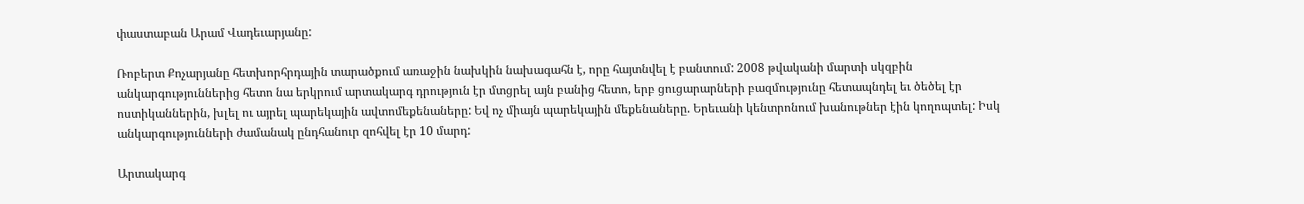փաստաբան Արամ Վադեւարյանը:

Ռոբերտ Քոչարյանը հետխորհրդային տարածքում առաջին նախկին նախագահն է, որը հայտնվել է բանտում: 2008 թվականի մարտի սկզբին անկարգություններից հետո նա երկրում արտակարգ դրություն էր մտցրել այն բանից հետո, երբ ցուցարարների բազմությունը հետապնդել եւ ծեծել էր ոստիկաններին, խլել ու այրել պարեկային ավտոմեքենաները: Եվ ոչ միայն պարեկային մեքենաները. Երեւանի կենտրոնում խանութներ էին կողոպտել: Իսկ անկարգությունների ժամանակ ընդհանուր զոհվել էր 10 մարդ:

Արտակարգ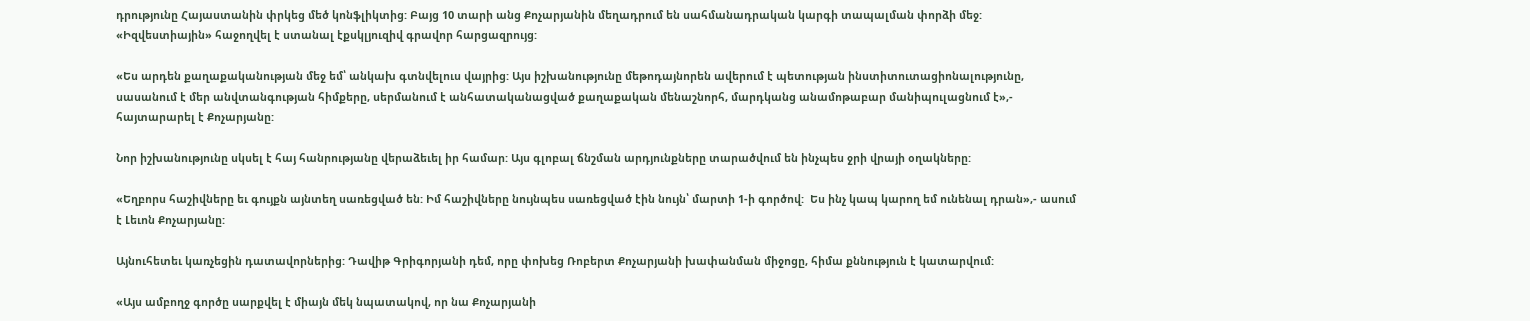դրությունը Հայաստանին փրկեց մեծ կոնֆլիկտից: Բայց 10 տարի անց Քոչարյանին մեղադրում են սահմանադրական կարգի տապալման փորձի մեջ: «Իզվեստիային» հաջողվել է ստանալ էքսկլյուզիվ գրավոր հարցազրույց:

«Ես արդեն քաղաքականության մեջ եմ՝ անկախ գտնվելուս վայրից: Այս իշխանությունը մեթոդայնորեն ավերում է պետության ինստիտուտացիոնալությունը, սասանում է մեր անվտանգության հիմքերը, սերմանում է անհատականացված քաղաքական մենաշնորհ, մարդկանց անամոթաբար մանիպուլացնում է»,- հայտարարել է Քոչարյանը:

Նոր իշխանությունը սկսել է հայ հանրությանը վերաձեւել իր համար: Այս գլոբալ ճնշման արդյունքները տարածվում են ինչպես ջրի վրայի օղակները:

«Եղբորս հաշիվները եւ գույքն այնտեղ սառեցված են: Իմ հաշիվները նույնպես սառեցված էին նույն՝ մարտի 1-ի գործով:  Ես ինչ կապ կարող եմ ունենալ դրան»,- ասում է Լեւոն Քոչարյանը:

Այնուհետեւ կառչեցին դատավորներից: Դավիթ Գրիգորյանի դեմ, որը փոխեց Ռոբերտ Քոչարյանի խափանման միջոցը, հիմա քննություն է կատարվում:

«Այս ամբողջ գործը սարքվել է միայն մեկ նպատակով, որ նա Քոչարյանի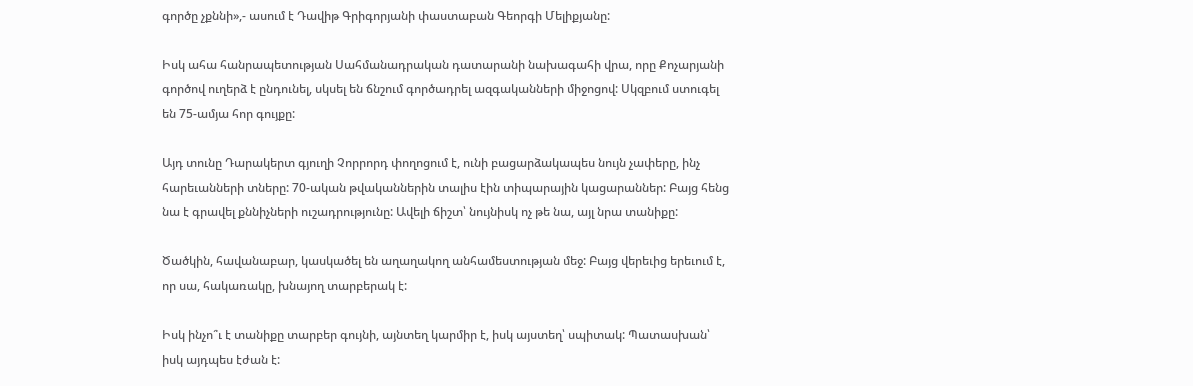գործը չքննի»,- ասում է Դավիթ Գրիգորյանի փաստաբան Գեորգի Մելիքյանը:

Իսկ ահա հանրապետության Սահմանադրական դատարանի նախագահի վրա, որը Քոչարյանի գործով ուղերձ է ընդունել, սկսել են ճնշում գործադրել ազգականների միջոցով: Սկզբում ստուգել են 75-ամյա հոր գույքը:

Այդ տունը Դարակերտ գյուղի Չորրորդ փողոցում է, ունի բացարձակապես նույն չափերը, ինչ հարեւանների տները: 70-ական թվականներին տալիս էին տիպարային կացարաններ: Բայց հենց նա է գրավել քննիչների ուշադրությունը: Ավելի ճիշտ՝ նույնիսկ ոչ թե նա, այլ նրա տանիքը:

Ծածկին, հավանաբար, կասկածել են աղաղակող անհամեստության մեջ: Բայց վերեւից երեւում է, որ սա, հակառակը, խնայող տարբերակ է:

Իսկ ինչո՞ւ է տանիքը տարբեր գույնի, այնտեղ կարմիր է, իսկ այստեղ՝ սպիտակ: Պատասխան՝ իսկ այդպես էժան է: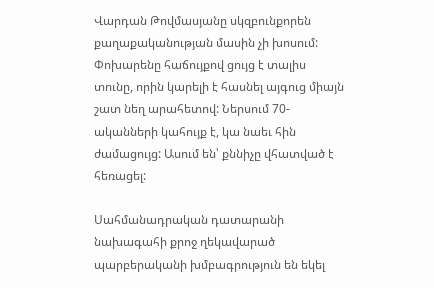Վարդան Թովմասյանը սկզբունքորեն քաղաքականության մասին չի խոսում: Փոխարենը հաճույքով ցույց է տալիս տունը, որին կարելի է հասնել այգուց միայն շատ նեղ արահետով: Ներսում 70-ականների կահույք է, կա նաեւ հին ժամացույց: Ասում են՝ քննիչը վհատված է հեռացել:

Սահմանադրական դատարանի նախագահի քրոջ ղեկավարած պարբերականի խմբագրություն են եկել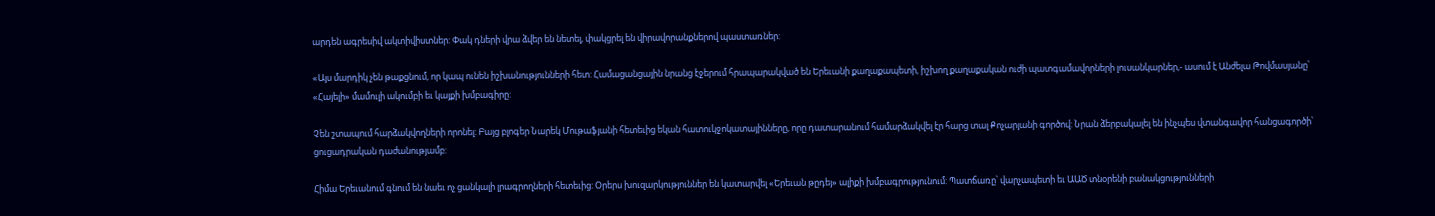արդեն ագրեսիվ ակտիվիստներ: Փակ դների վրա ձվեր են նետել, փակցրել են վիրավորանքներով պաստառներ:

«Այս մարդիկ չեն թաքցնում, որ կապ ունեն իշխանությունների հետ: Համացանցային նրանց էջերում հրապարակված են Երեւանի քաղաքապետի, իշխող քաղաքական ուժի պատգամավորների լուսանկարներ,- ասում է Անժելա Թովմասյանը՝ «Հայելի» մամուլի ակումբի եւ կայքի խմբագիրը:

Չեն շտապում հարձակվողների որոնել: Բայց բլոգեր Նարեկ Մութաֆյանի հետեւից եկան հատուկջոկատայինները, որը դատարանում համարձակվել էր հարց տալ Քոչարյանի գործով: Նրան ձերբակալել են ինչպես վտանգավոր հանցագործի՝ ցուցադրական դաժանությամբ:

Հիմա Երեւանում գնում են նաեւ ոչ ցանկալի լրագրողների հետեւից: Օրերս խուզարկություններ են կատարվել «Երեւան թըդեյ» ալիքի խմբագրությունում: Պատճառը՝ վարչապետի եւ ԱԱԾ տնօրենի բանակցությունների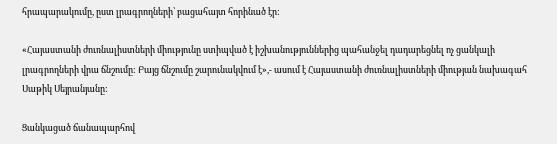հրապարակումը, ըստ լրագրողների՝ բացահայտ հորինած էր:

«Հայաստանի ժուռնալիստների միությունը ստիպված է իշխանություններից պահանջել դադարեցնել ոչ ցանկալի լրագրողների վրա ճնշումը: Բայց ճնշումը շարունակվում է»,- ասում է Հայաստանի ժուռնալիստների միության նախագահ Սաթիկ Սեյրանյանը:

Ցանկացած ճանապարհով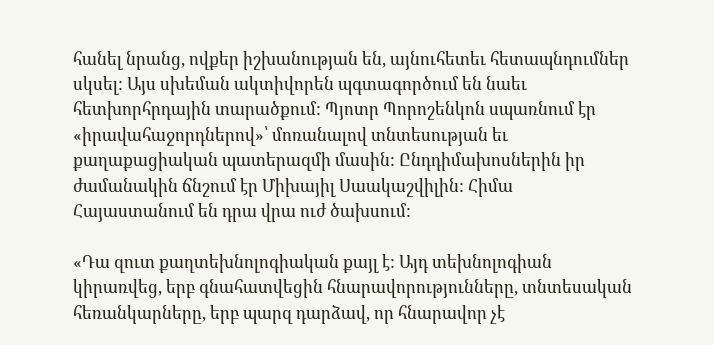հանել նրանց, ովքեր իշխանության են, այնուհետեւ հետապնդումներ սկսել: Այս սխեման ակտիվորեն պգտագործում են նաեւ հետխորհրդային տարածքում: Պյոտր Պորոշենկոն սպառնում էր «իրավահաջորդներով»՝ մոռանալով տնտեսության եւ քաղաքացիական պատերազմի մասին: Ընդդիմախոսներին իր ժամանակին ճնշում էր Միխայիլ Սաակաշվիլին: Հիմա Հայաստանում են դրա վրա ուժ ծախսում:

«Դա զուտ քաղտեխնոլոգիական քայլ է: Այդ տեխնոլոգիան կիրառվեց, երբ գնահատվեցին հնարավորությունները, տնտեսական հեռանկարները, երբ պարզ դարձավ, որ հնարավոր չէ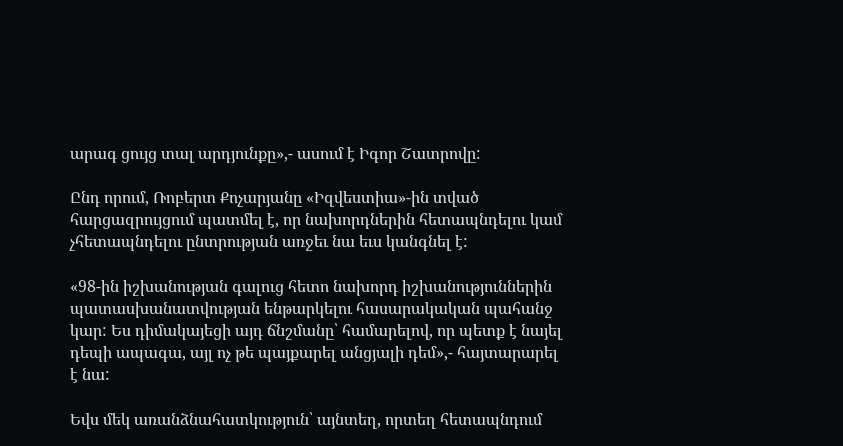արագ ցույց տալ արդյունքը»,- ասում է Իգոր Շատրովը:

Ընդ որում, Ռոբերտ Քոչարյանը «Իզվեստիա»-ին տված հարցազրույցում պատմել է, որ նախորդներին հետապնդելու կամ չհետապնդելու ընտրության առջեւ նա եւս կանգնել է:

«98-ին իշխանության գալուց հետո նախորդ իշխանություններին պատասխանատվության ենթարկելու հասարակական պահանջ կար: Ես դիմակայեցի այդ ճնշմանը՝ համարելով, որ պետք է նայել դեպի ապագա, այլ ոչ թե պայքարել անցյալի դեմ»,- հայտարարել է նա:

Եվս մեկ առանձնահատկություն՝ այնտեղ, որտեղ հետապնդում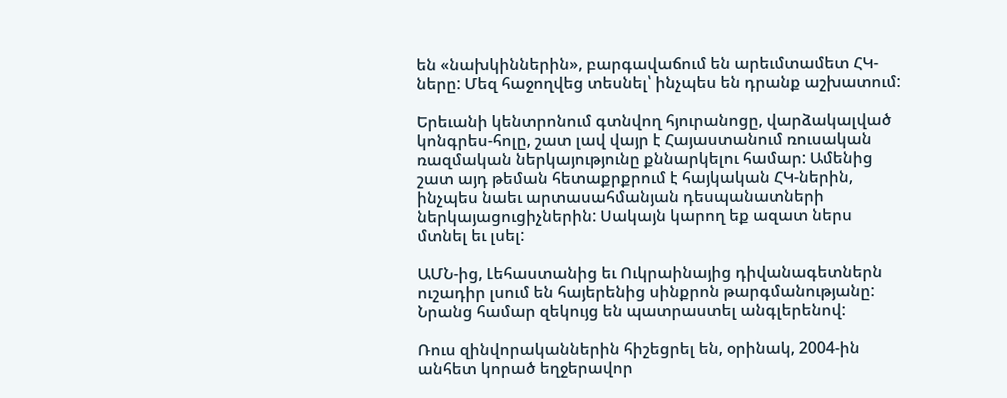են «նախկիններին», բարգավաճում են արեւմտամետ ՀԿ-ները: Մեզ հաջողվեց տեսնել՝ ինչպես են դրանք աշխատում:

Երեւանի կենտրոնում գտնվող հյուրանոցը, վարձակալված կոնգրես-հոլը, շատ լավ վայր է Հայաստանում ռուսական ռազմական ներկայությունը քննարկելու համար: Ամենից շատ այդ թեման հետաքրքրում է հայկական ՀԿ-ներին, ինչպես նաեւ արտասահմանյան դեսպանատների ներկայացուցիչներին: Սակայն կարող եք ազատ ներս մտնել եւ լսել:

ԱՄՆ-ից, Լեհաստանից եւ Ուկրաինայից դիվանագետներն ուշադիր լսում են հայերենից սինքրոն թարգմանությանը: Նրանց համար զեկույց են պատրաստել անգլերենով:

Ռուս զինվորականներին հիշեցրել են, օրինակ, 2004-ին անհետ կորած եղջերավոր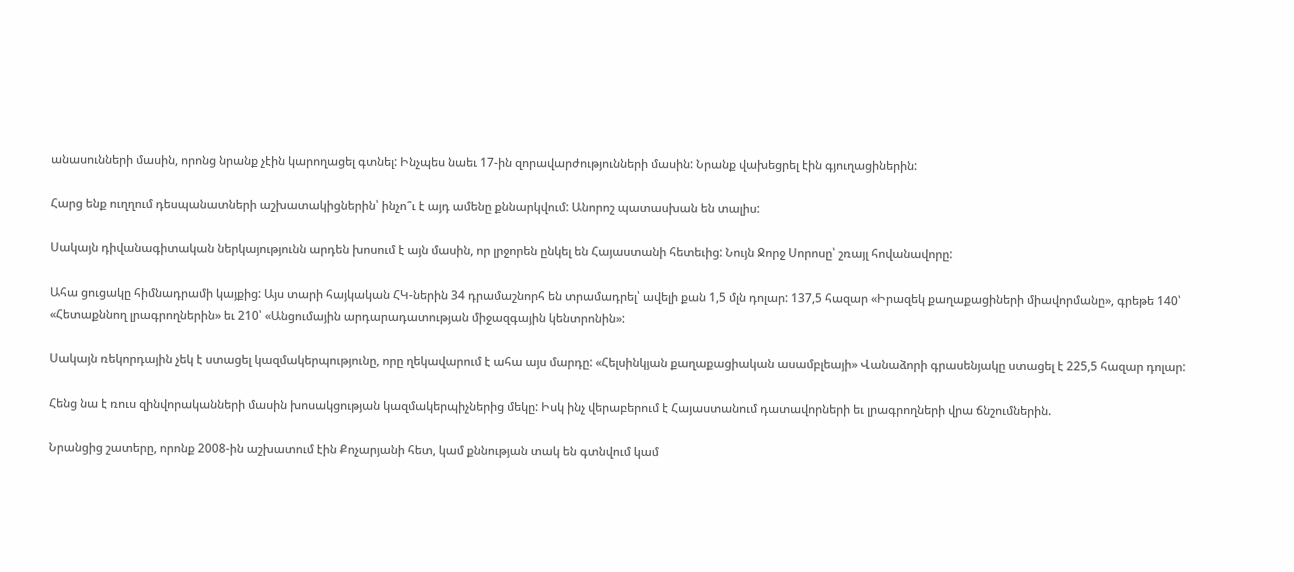անասունների մասին, որոնց նրանք չէին կարողացել գտնել: Ինչպես նաեւ 17-ին զորավարժությունների մասին: Նրանք վախեցրել էին գյուղացիներին:

Հարց ենք ուղղում դեսպանատների աշխատակիցներին՝ ինչո՞ւ է այդ ամենը քննարկվում: Անորոշ պատասխան են տալիս:

Սակայն դիվանագիտական ներկայությունն արդեն խոսում է այն մասին, որ լրջորեն ընկել են Հայաստանի հետեւից: Նույն Ջորջ Սորոսը՝ շռայլ հովանավորը:

Ահա ցուցակը հիմնադրամի կայքից: Այս տարի հայկական ՀԿ-ներին 34 դրամաշնորհ են տրամադրել՝ ավելի քան 1,5 մլն դոլար: 137,5 հազար «Իրազեկ քաղաքացիների միավորմանը», գրեթե 140՝ «Հետաքննող լրագրողներին» եւ 210՝ «Անցումային արդարադատության միջազգային կենտրոնին»:

Սակայն ռեկորդային չեկ է ստացել կազմակերպությունը, որը ղեկավարում է ահա այս մարդը: «Հելսինկյան քաղաքացիական ասամբլեայի» Վանաձորի գրասենյակը ստացել է 225,5 հազար դոլար:

Հենց նա է ռուս զինվորականների մասին խոսակցության կազմակերպիչներից մեկը: Իսկ ինչ վերաբերում է Հայաստանում դատավորների եւ լրագրողների վրա ճնշումներին.

Նրանցից շատերը, որոնք 2008-ին աշխատում էին Քոչարյանի հետ, կամ քննության տակ են գտնվում կամ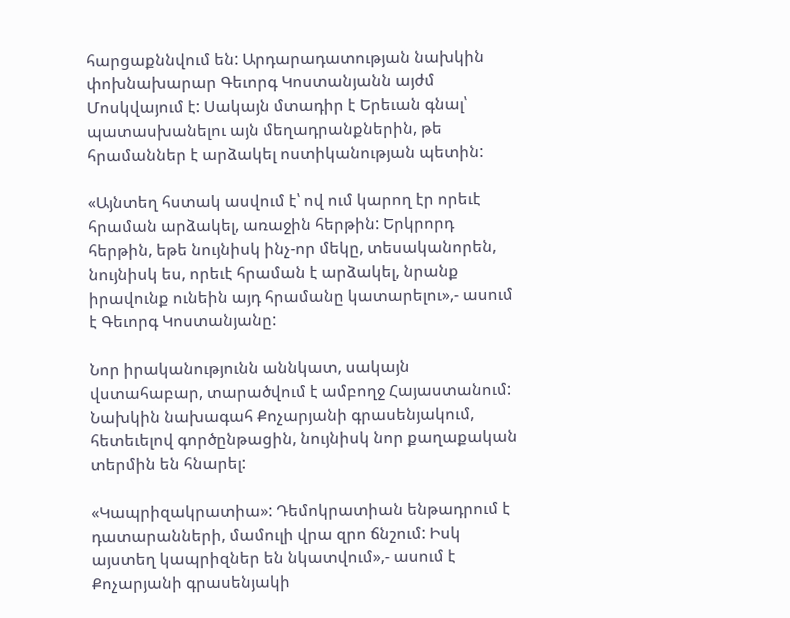հարցաքննվում են: Արդարադատության նախկին փոխնախարար Գեւորգ Կոստանյանն այժմ Մոսկվայում է: Սակայն մտադիր է Երեւան գնալ՝ պատասխանելու այն մեղադրանքներին, թե հրամաններ է արձակել ոստիկանության պետին:

«Այնտեղ հստակ ասվում է՝ ով ում կարող էր որեւէ հրաման արձակել, առաջին հերթին: Երկրորդ հերթին, եթե նույնիսկ ինչ-որ մեկը, տեսականորեն, նույնիսկ ես, որեւէ հրաման է արձակել, նրանք իրավունք ունեին այդ հրամանը կատարելու»,- ասում է Գեւորգ Կոստանյանը:

Նոր իրականությունն աննկատ, սակայն վստահաբար, տարածվում է ամբողջ Հայաստանում: Նախկին նախագահ Քոչարյանի գրասենյակում, հետեւելով գործընթացին, նույնիսկ նոր քաղաքական տերմին են հնարել:

«Կապրիզակրատիա»: Դեմոկրատիան ենթադրում է դատարանների, մամուլի վրա զրո ճնշում: Իսկ այստեղ կապրիզներ են նկատվում»,- ասում է Քոչարյանի գրասենյակի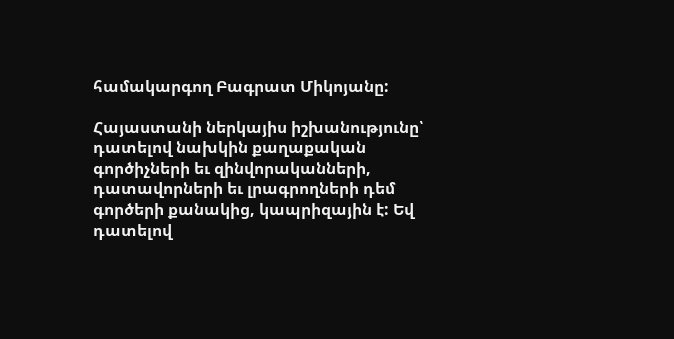համակարգող Բագրատ Միկոյանը:

Հայաստանի ներկայիս իշխանությունը՝ դատելով նախկին քաղաքական գործիչների եւ զինվորականների, դատավորների եւ լրագրողների դեմ գործերի քանակից, կապրիզային է: Եվ դատելով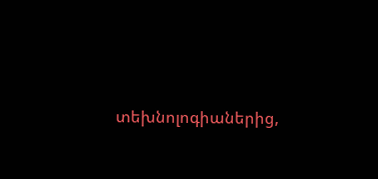տեխնոլոգիաներից,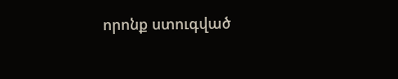որոնք ստուգված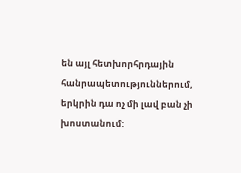են այլ հետխորհրդային հանրապետություններում, երկրին դա ոչ մի լավ բան չի խոստանում: